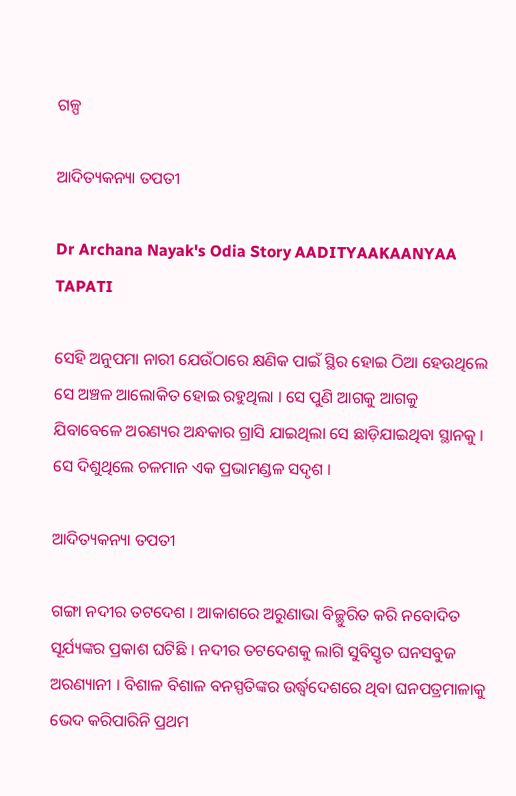ଗଳ୍ପ

ଆଦିତ୍ୟକନ୍ୟା ତପତୀ

Dr Archana Nayak's Odia Story AADITYAAKAANYAA TAPATI

ସେହି ଅନୁପମା ନାରୀ ଯେଉଁଠାରେ କ୍ଷଣିକ ପାଇଁ ସ୍ଥିର ହୋଇ ଠିଆ ହେଉଥିଲେ ସେ ଅଞ୍ଚଳ ଆଲୋକିତ ହୋଇ ରହୁଥିଲା । ସେ ପୁଣି ଆଗକୁ ଆଗକୁ ଯିବାବେଳେ ଅରଣ୍ୟର ଅନ୍ଧକାର ଗ୍ରାସି ଯାଇଥିଲା ସେ ଛାଡ଼ିଯାଇଥିବା ସ୍ଥାନକୁ । ସେ ଦିଶୁଥିଲେ ଚଳମାନ ଏକ ପ୍ରଭାମଣ୍ଡଳ ସଦୃଶ ।

ଆଦିତ୍ୟକନ୍ୟା ତପତୀ

ଗଙ୍ଗା ନଦୀର ତଟଦେଶ । ଆକାଶରେ ଅରୁଣାଭା ବିଚ୍ଛୁରିତ କରି ନବୋଦିତ ସୂର୍ଯ୍ୟଙ୍କର ପ୍ରକାଶ ଘଟିଛି । ନଦୀର ତଟଦେଶକୁ ଲାଗି ସୁବିସ୍ତୃତ ଘନସବୁଜ ଅରଣ୍ୟାନୀ । ବିଶାଳ ବିଶାଳ ବନସ୍ପତିଙ୍କର ଉର୍ଦ୍ଧ୍ଵଦେଶରେ ଥିବା ଘନପତ୍ରମାଳାକୁ ଭେଦ କରିପାରିନି ପ୍ରଥମ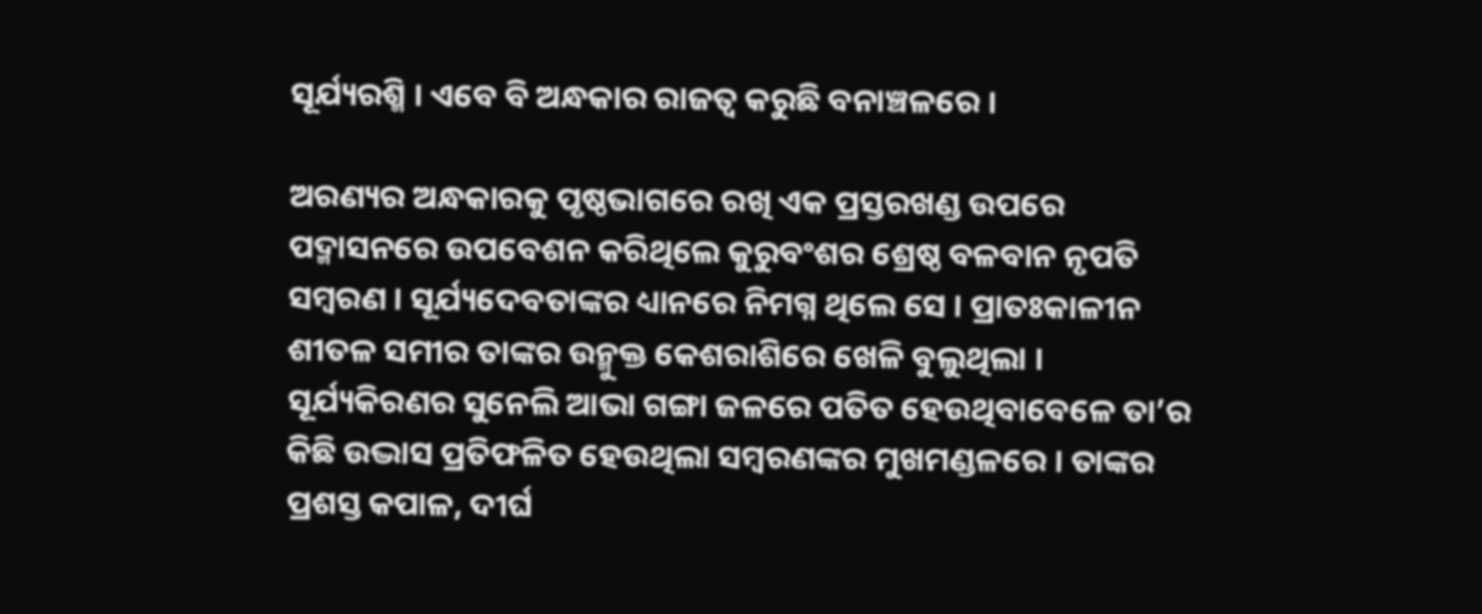ସୂର୍ଯ୍ୟରଶ୍ମି । ଏବେ ବି ଅନ୍ଧକାର ରାଜତ୍ୱ କରୁଛି ବନାଞ୍ଚଳରେ ।

ଅରଣ୍ୟର ଅନ୍ଧକାରକୁ ପୃଷ୍ଠଭାଗରେ ରଖି ଏକ ପ୍ରସ୍ତରଖଣ୍ଡ ଉପରେ ପଦ୍ମାସନରେ ଉପବେଶନ କରିଥିଲେ କୁରୁବଂଶର ଶ୍ରେଷ୍ଠ ବଳବାନ ନୃପତି ସମ୍ୱରଣ । ସୂର୍ଯ୍ୟଦେବତାଙ୍କର ଧ୍ୟାନରେ ନିମଗ୍ନ ଥିଲେ ସେ । ପ୍ରାତଃକାଳୀନ ଶୀତଳ ସମୀର ତାଙ୍କର ଉନ୍ମୁକ୍ତ କେଶରାଶିରେ ଖେଳି ବୁଲୁଥିଲା । ସୂର୍ଯ୍ୟକିରଣର ସୁନେଲି ଆଭା ଗଙ୍ଗା ଜଳରେ ପତିତ ହେଉଥିବାବେଳେ ତା’ର କିଛି ଉଦ୍ଭାସ ପ୍ରତିଫଳିତ ହେଉଥିଲା ସମ୍ୱରଣଙ୍କର ମୁଖମଣ୍ଡଳରେ । ତାଙ୍କର ପ୍ରଶସ୍ତ କପାଳ, ଦୀର୍ଘ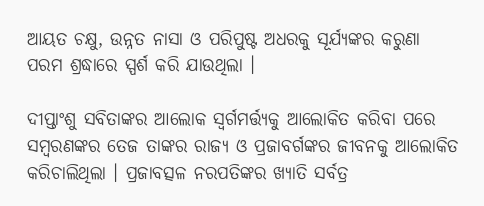ଆୟତ ଚକ୍ଷୁ, ଉନ୍ନତ ନାସା ଓ ପରିପୁଷ୍ଟ ଅଧରକୁ ସୂର୍ଯ୍ୟଙ୍କର କରୁଣା ପରମ ଶ୍ରଦ୍ଧାରେ ସ୍ପର୍ଶ କରି ଯାଉଥିଲା ।

ଦୀପ୍ତାଂଶୁ ସବିତାଙ୍କର ଆଲୋକ ସ୍ୱର୍ଗମର୍ତ୍ତ୍ୟକୁ ଆଲୋକିତ କରିବା ପରେ ସମ୍ୱରଣଙ୍କର ତେଜ ତାଙ୍କର ରାଜ୍ୟ ଓ ପ୍ରଜାବର୍ଗଙ୍କର ଜୀବନକୁ ଆଲୋକିତ କରିଚାଲିଥିଲା । ପ୍ରଜାବତ୍ସଳ ନରପତିଙ୍କର ଖ୍ୟାତି ସର୍ବତ୍ର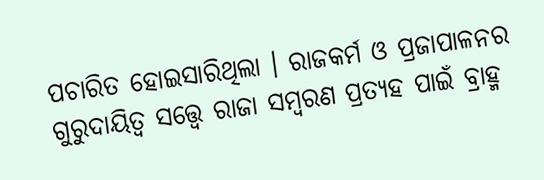ପଚାରିତ ହୋଇସାରିଥିଲା । ରାଜକର୍ମ ଓ ପ୍ରଜାପାଳନର ଗୁରୁଦାୟିତ୍ୱ ସତ୍ତ୍ୱେ ରାଜା ସମ୍ୱରଣ ପ୍ରତ୍ୟହ ପାଇଁ ବ୍ରାହ୍ମ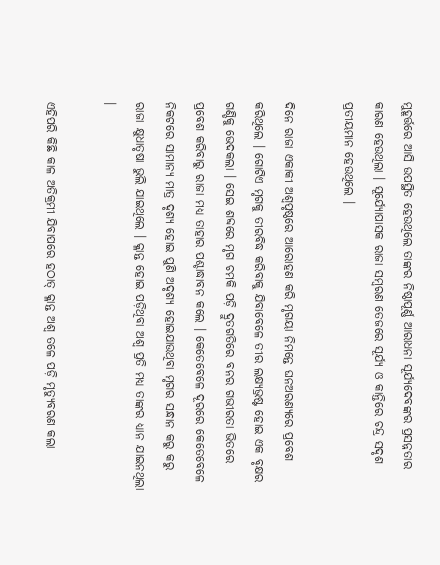ମୁହୂର୍ତ୍ତରେ ଆସି ଉପସ୍ଥିତ ହେଉଥିଲେ ତାଙ୍କର ନିଷ୍ଠାପୂର୍ଣ୍ଣ ଆରାଧନା ସୂର୍ଯ୍ୟଦେବଙ୍କର ପ୍ରସନ୍ନତାର କାରଣ ହେଉଥିଲା । ସୂର୍ଯ୍ୟୋପାସକ ରାଜା ସମ୍ୱରଣ ତେଜରେ ସୂର୍ଯ୍ୟ ଓ କାନ୍ତିରେ ଚନ୍ଦ୍ର ସଦୃଶ ପ୍ରତୀୟମାନ ହେଉଥିଲେ ।

ଦିନେ ରାଜା ଏକାକୀ ଅଶ୍ୱପୃଷ୍ଠରେ ଆରୋହଣ କରି ମୃଗୟା ନିମନ୍ତେ ଘନଅରଣ୍ୟରେ ପ୍ରବେଶ କରିଥିଲେ । ଗୋଟିଏ ମୃଗକୁ ତୀରବିଦ୍ଧ କରିବାକୁ ଯିବାବେଳେ ତୀର ଲକ୍ଷ୍ୟଭ୍ରଷ୍ଟ ହୋଇ ଏକ ବୃକ୍ଷର ଗଣ୍ଡିକୁ ଭେଦକଲା । ସେଇ ଶବ୍ଦରେ ମୃଗ ଚମକି ପଡ଼ି ଦ୍ରୁତଗତିରେ ବନର ଗଭୀରତା ଭିତରେ ପ୍ରବେଶ କରିବାରୁ ରାଜା ମଧ୍ୟ ତାହାର ପଶ୍ଚାଦ୍ଧାବନ କଲେ । କେତେବେଳେ ଦୂରରେ କେତେବେଳେ ନିକଟରେ ସାମାନ୍ୟ ମାତ୍ର ଦୃଶ୍ୟ ହୋଇ ପୁଣି ଅଦୃଶ୍ୟ ହୋଇଯାଉଥିବା ମୃଗର ସନ୍ଧାନ କରୁ କରୁ ରାଜା କ୍ଷୁଧାତୃଷା ଭୁଲି ଯାଇଥିଲେ । କ୍ଳାନ୍ତ ହୋଇ ପଡ଼ିଥିବା ଅଶ୍ୱ ପ୍ରତି ମଧ୍ୟ ତାଙ୍କର ଧ୍ୟାନ ଯାଇନଥିଲା ।

ଏହିପରି କିଛି କାଳ ଅତିକ୍ରମୀ ଯିବାପରେ ହଠାତ୍ କ୍ଳାନ୍ତ ଅଶ୍ୱ ତଳେ ପଡ଼ି ମୃତ୍ୟୁବରଣ କଲା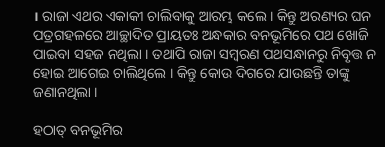। ରାଜା ଏଥର ଏକାକୀ ଚାଲିବାକୁ ଆରମ୍ଭ କଲେ । କିନ୍ତୁ ଅରଣ୍ୟର ଘନ ପତ୍ରଗହଳରେ ଆଚ୍ଛାଦିତ ପ୍ରାୟତଃ ଅନ୍ଧକାର ବନଭୂମିରେ ପଥ ଖୋଜି ପାଇବା ସହଜ ନଥିଲା । ତଥାପି ରାଜା ସମ୍ୱରଣ ପଥସନ୍ଧାନରୁ ନିବୃତ୍ତ ନ ହୋଇ ଆଗେଇ ଚାଲିଥିଲେ । କିନ୍ତୁ କୋଉ ଦିଗରେ ଯାଉଛନ୍ତି ତାଙ୍କୁ ଜଣାନଥିଲା ।

ହଠାତ୍ ବନଭୂମିର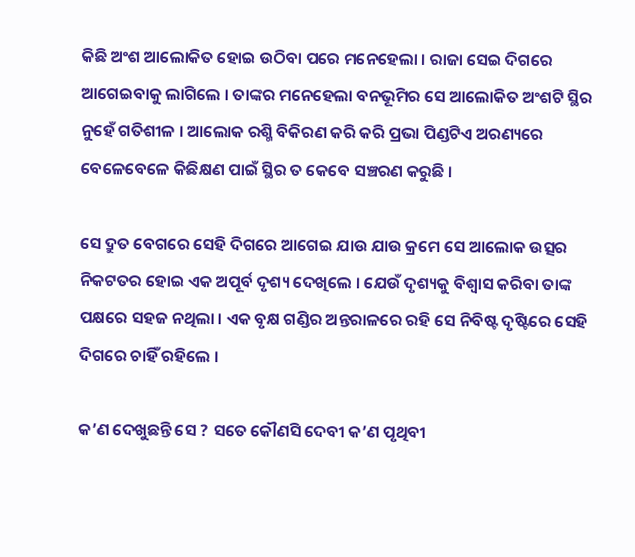କିଛି ଅଂଶ ଆଲୋକିତ ହୋଇ ଉଠିବା ପରେ ମନେହେଲା । ରାଜା ସେଇ ଦିଗରେ ଆଗେଇବାକୁ ଲାଗିଲେ । ତାଙ୍କର ମନେହେଲା ବନଭୂମିର ସେ ଆଲୋକିତ ଅଂଶଟି ସ୍ଥିର ନୁହେଁ ଗତିଶୀଳ । ଆଲୋକ ରଶ୍ମି ବିକିରଣ କରି କରି ପ୍ରଭା ପିଣ୍ଡଟିଏ ଅରଣ୍ୟରେ ବେଳେବେଳେ କିଛିକ୍ଷଣ ପାଇଁ ସ୍ଥିର ତ କେବେ ସଞ୍ଚରଣ କରୁଛି ।

ସେ ଦ୍ରୁତ ବେଗରେ ସେହି ଦିଗରେ ଆଗେଇ ଯାଉ ଯାଉ କ୍ରମେ ସେ ଆଲୋକ ଉତ୍ସର ନିକଟତର ହୋଇ ଏକ ଅପୂର୍ବ ଦୃଶ୍ୟ ଦେଖିଲେ । ଯେଉଁ ଦୃଶ୍ୟକୁ ବିଶ୍ୱାସ କରିବା ତାଙ୍କ ପକ୍ଷରେ ସହଜ ନଥିଲା । ଏକ ବୃକ୍ଷ ଗଣ୍ଡିର ଅନ୍ତରାଳରେ ରହି ସେ ନିବିଷ୍ଟ ଦୃଷ୍ଟିରେ ସେହି ଦିଗରେ ଚାହିଁ ରହିଲେ ।

କ’ଣ ଦେଖୁଛନ୍ତି ସେ ? ସତେ କୌଣସି ଦେବୀ କ’ଣ ପୃଥିବୀ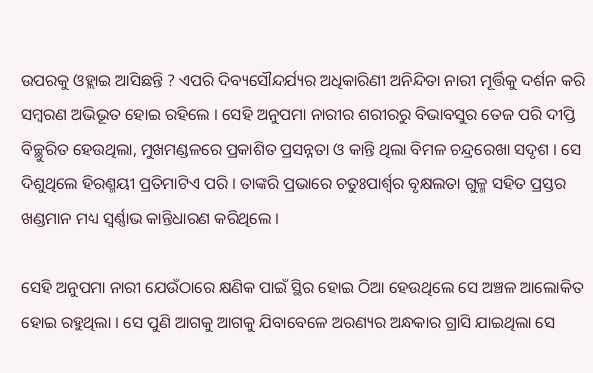ଉପରକୁ ଓହ୍ଲାଇ ଆସିଛନ୍ତି ? ଏପରି ଦିବ୍ୟସୌନ୍ଦର୍ଯ୍ୟର ଅଧିକାରିଣୀ ଅନିନ୍ଦିତା ନାରୀ ମୂର୍ତ୍ତିକୁ ଦର୍ଶନ କରି ସମ୍ୱରଣ ଅଭିଭୂତ ହୋଇ ରହିଲେ । ସେହି ଅନୁପମା ନାରୀର ଶରୀରରୁ ବିଭାବସୁର ତେଜ ପରି ଦୀପ୍ତି ବିଚ୍ଛୁରିତ ହେଉଥିଲା, ମୁଖମଣ୍ଡଳରେ ପ୍ରକାଶିତ ପ୍ରସନ୍ନତା ଓ କାନ୍ତି ଥିଲା ବିମଳ ଚନ୍ଦ୍ରରେଖା ସଦୃଶ । ସେ ଦିଶୁଥିଲେ ହିରଣ୍ମୟୀ ପ୍ରତିମାଟିଏ ପରି । ତାଙ୍କରି ପ୍ରଭାରେ ଚତୁଃପାର୍ଶ୍ଵର ବୃକ୍ଷଲତା ଗୁଳ୍ମ ସହିତ ପ୍ରସ୍ତର ଖଣ୍ଡମାନ ମଧ୍ୟ ସ୍ୱର୍ଣ୍ଣାଭ କାନ୍ତିଧାରଣ କରିଥିଲେ ।

ସେହି ଅନୁପମା ନାରୀ ଯେଉଁଠାରେ କ୍ଷଣିକ ପାଇଁ ସ୍ଥିର ହୋଇ ଠିଆ ହେଉଥିଲେ ସେ ଅଞ୍ଚଳ ଆଲୋକିତ ହୋଇ ରହୁଥିଲା । ସେ ପୁଣି ଆଗକୁ ଆଗକୁ ଯିବାବେଳେ ଅରଣ୍ୟର ଅନ୍ଧକାର ଗ୍ରାସି ଯାଇଥିଲା ସେ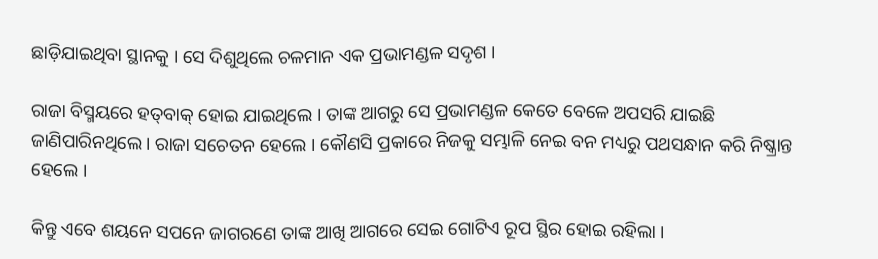ଛାଡ଼ିଯାଇଥିବା ସ୍ଥାନକୁ । ସେ ଦିଶୁଥିଲେ ଚଳମାନ ଏକ ପ୍ରଭାମଣ୍ଡଳ ସଦୃଶ ।

ରାଜା ବିସ୍ମୟରେ ହତ୍‌ବାକ୍ ହୋଇ ଯାଇଥିଲେ । ତାଙ୍କ ଆଗରୁ ସେ ପ୍ରଭାମଣ୍ଡଳ କେତେ ବେଳେ ଅପସରି ଯାଇଛି ଜାଣିପାରିନଥିଲେ । ରାଜା ସଚେତନ ହେଲେ । କୌଣସି ପ୍ରକାରେ ନିଜକୁ ସମ୍ଭାଳି ନେଇ ବନ ମଧ୍ୟରୁ ପଥସନ୍ଧାନ କରି ନିଷ୍କ୍ରାନ୍ତ ହେଲେ ।

କିନ୍ତୁ ଏବେ ଶୟନେ ସପନେ ଜାଗରଣେ ତାଙ୍କ ଆଖି ଆଗରେ ସେଇ ଗୋଟିଏ ରୂପ ସ୍ଥିର ହୋଇ ରହିଲା ।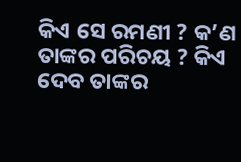କିଏ ସେ ରମଣୀ ? କ’ଣ ତାଙ୍କର ପରିଚୟ ? କିଏ ଦେବ ତାଙ୍କର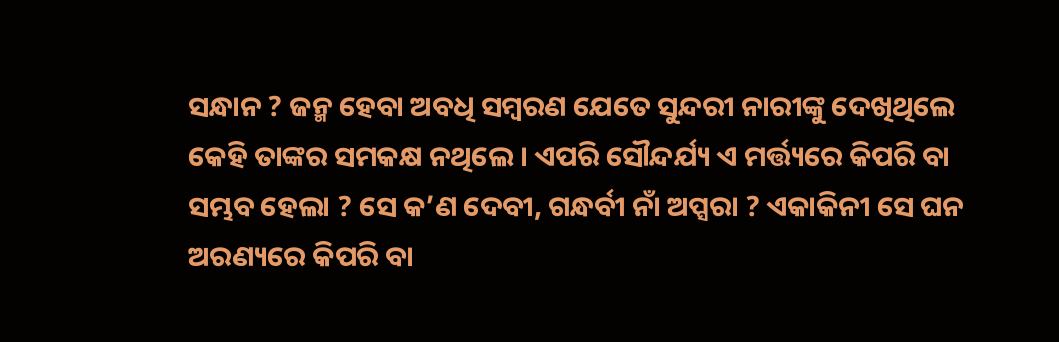ସନ୍ଧାନ ? ଜନ୍ମ ହେବା ଅବଧି ସମ୍ୱରଣ ଯେତେ ସୁନ୍ଦରୀ ନାରୀଙ୍କୁ ଦେଖିଥିଲେ କେହି ତାଙ୍କର ସମକକ୍ଷ ନଥିଲେ । ଏପରି ସୌନ୍ଦର୍ଯ୍ୟ ଏ ମର୍ତ୍ତ୍ୟରେ କିପରି ବା ସମ୍ଭବ ହେଲା ? ସେ କ’ଣ ଦେବୀ, ଗନ୍ଧର୍ବୀ ନାଁ ଅପ୍ସରା ? ଏକାକିନୀ ସେ ଘନ ଅରଣ୍ୟରେ କିପରି ବା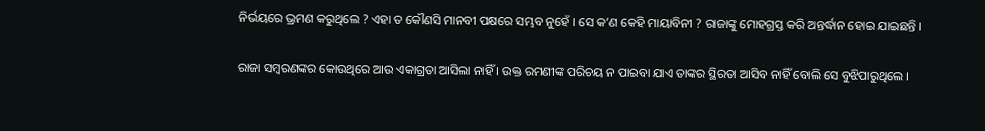ନିର୍ଭୟରେ ଭ୍ରମଣ କରୁଥିଲେ ? ଏହା ତ କୌଣସି ମାନବୀ ପକ୍ଷରେ ସମ୍ଭବ ନୁହେଁ । ସେ କ’ଣ କେହି ମାୟାବିନୀ ? ରାଜାଙ୍କୁ ମୋହଗ୍ରସ୍ତ କରି ଅନ୍ତର୍ଦ୍ଧାନ ହୋଇ ଯାଇଛନ୍ତି ।

ରାଜା ସମ୍ୱରଣଙ୍କର କୋଉଥିରେ ଆଉ ଏକାଗ୍ରତା ଆସିଲା ନାହିଁ । ଉକ୍ତ ରମଣୀଙ୍କ ପରିଚୟ ନ ପାଇବା ଯାଏ ତାଙ୍କର ସ୍ଥିରତା ଆସିବ ନାହିଁ ବୋଲି ସେ ବୁଝିପାରୁଥିଲେ ।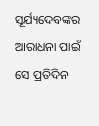ସୂର୍ଯ୍ୟଦେବଙ୍କର ଆରାଧନା ପାଇଁ ସେ ପ୍ରତିଦିନ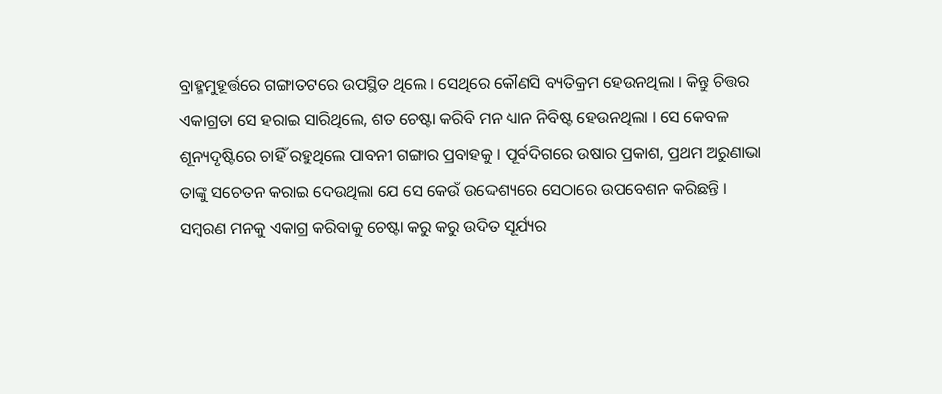ବ୍ରାହ୍ମମୁହୂର୍ତ୍ତରେ ଗଙ୍ଗାତଟରେ ଉପସ୍ଥିତ ଥିଲେ । ସେଥିରେ କୌଣସି ବ୍ୟତିକ୍ରମ ହେଉନଥିଲା । କିନ୍ତୁ ଚିତ୍ତର ଏକାଗ୍ରତା ସେ ହରାଇ ସାରିଥିଲେ, ଶତ ଚେଷ୍ଟା କରିବି ମନ ଧ୍ୟାନ ନିବିଷ୍ଟ ହେଉନଥିଲା । ସେ କେବଳ ଶୂନ୍ୟଦୃଷ୍ଟିରେ ଚାହିଁ ରହୁଥିଲେ ପାବନୀ ଗଙ୍ଗାର ପ୍ରବାହକୁ । ପୂର୍ବଦିଗରେ ଉଷାର ପ୍ରକାଶ, ପ୍ରଥମ ଅରୁଣାଭା ତାଙ୍କୁ ସଚେତନ କରାଇ ଦେଉଥିଲା ଯେ ସେ କେଉଁ ଉଦ୍ଦେଶ୍ୟରେ ସେଠାରେ ଉପବେଶନ କରିଛନ୍ତି । ସମ୍ୱରଣ ମନକୁ ଏକାଗ୍ର କରିବାକୁ ଚେଷ୍ଟା କରୁ କରୁ ଉଦିତ ସୂର୍ଯ୍ୟର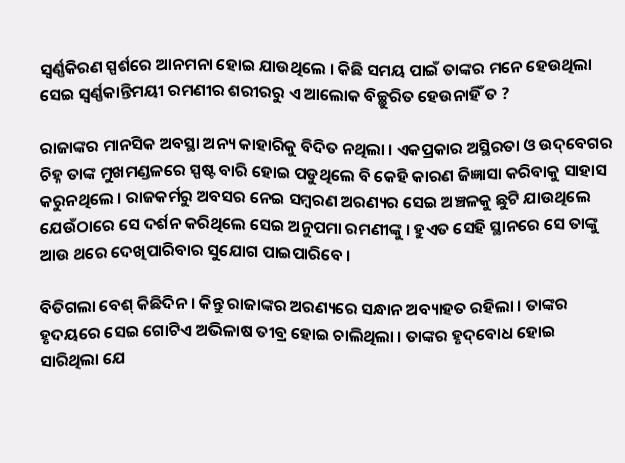ସ୍ୱର୍ଣ୍ଣକିରଣ ସ୍ପର୍ଶରେ ଆନମନା ହୋଇ ଯାଉଥିଲେ । କିଛି ସମୟ ପାଇଁ ତାଙ୍କର ମନେ ହେଉଥିଲା ସେଇ ସ୍ୱର୍ଣ୍ଣକାନ୍ତିମୟୀ ରମଣୀର ଶରୀରରୁ ଏ ଆଲୋକ ବିଚ୍ଛୁରିତ ହେଉନାହିଁ ତ ?

ରାଜାଙ୍କର ମାନସିକ ଅବସ୍ଥା ଅନ୍ୟ କାହାରିକୁ ବିଦିତ ନଥିଲା । ଏକପ୍ରକାର ଅସ୍ଥିରତା ଓ ଉଦ୍‌ବେଗର ଚିହ୍ନ ତାଙ୍କ ମୁଖମଣ୍ଡଳରେ ସ୍ପଷ୍ଟ ବାରି ହୋଇ ପଡୁଥିଲେ ବି କେହି କାରଣ ଜିଜ୍ଞାସା କରିବାକୁ ସାହାସ କରୁନଥିଲେ । ରାଜକର୍ମରୁ ଅବସର ନେଇ ସମ୍ୱରଣ ଅରଣ୍ୟର ସେଇ ଅଞ୍ଚଳକୁ ଛୁଟି ଯାଉଥିଲେ ଯେଉଁଠାରେ ସେ ଦର୍ଶନ କରିଥିଲେ ସେଇ ଅନୁପମା ରମଣୀଙ୍କୁ । ହୁଏତ ସେହି ସ୍ଥାନରେ ସେ ତାଙ୍କୁ ଆଉ ଥରେ ଦେଖିପାରିବାର ସୁଯୋଗ ପାଇପାରିବେ ।

ବିତିଗଲା ବେଶ୍ କିଛିଦିନ । କିନ୍ତୁ ରାଜାଙ୍କର ଅରଣ୍ୟରେ ସନ୍ଧାନ ଅବ୍ୟାହତ ରହିଲା । ତାଙ୍କର ହୃଦୟରେ ସେଇ ଗୋଟିଏ ଅଭିଳାଷ ତୀବ୍ର ହୋଇ ଚାଲିଥିଲା । ତାଙ୍କର ହୃଦ୍‌ବୋଧ ହୋଇ ସାରିଥିଲା ଯେ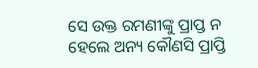ସେ ଉକ୍ତ ରମଣୀଙ୍କୁ ପ୍ରାପ୍ତ ନ ହେଲେ ଅନ୍ୟ କୌଣସି ପ୍ରାପ୍ତି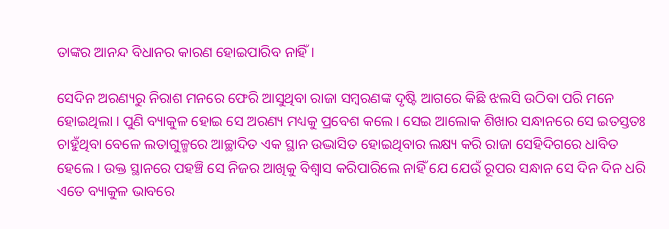ତାଙ୍କର ଆନନ୍ଦ ବିଧାନର କାରଣ ହୋଇପାରିବ ନାହିଁ ।

ସେଦିନ ଅରଣ୍ୟରୁ ନିରାଶ ମନରେ ଫେରି ଆସୁଥିବା ରାଜା ସମ୍ୱରଣଙ୍କ ଦୃଷ୍ଟି ଆଗରେ କିଛି ଝଲସି ଉଠିବା ପରି ମନେ ହୋଇଥିଲା । ପୁଣି ବ୍ୟାକୁଳ ହୋଇ ସେ ଅରଣ୍ୟ ମଧ୍ୟକୁ ପ୍ରବେଶ କଲେ । ସେଇ ଆଲୋକ ଶିଖାର ସନ୍ଧାନରେ ସେ ଇତସ୍ତତଃ ଚାହୁଁଥିବା ବେଳେ ଲତାଗୁଳ୍ମରେ ଆଚ୍ଛାଦିତ ଏକ ସ୍ଥାନ ଉଦ୍ଭାସିତ ହୋଇଥିବାର ଲକ୍ଷ୍ୟ କରି ରାଜା ସେହିଦିଗରେ ଧାବିତ ହେଲେ । ଉକ୍ତ ସ୍ଥାନରେ ପହଞ୍ଚି ସେ ନିଜର ଆଖିକୁ ବିଶ୍ୱାସ କରିପାରିଲେ ନାହିଁ ଯେ ଯେଉଁ ରୂପର ସନ୍ଧାନ ସେ ଦିନ ଦିନ ଧରି ଏତେ ବ୍ୟାକୁଳ ଭାବରେ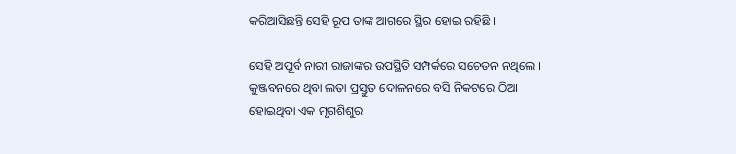କରିଆସିଛନ୍ତି ସେହି ରୂପ ତାଙ୍କ ଆଗରେ ସ୍ଥିର ହୋଇ ରହିଛି ।

ସେହି ଅପୂର୍ବ ନାରୀ ରାଜାଙ୍କର ଉପସ୍ଥିତି ସମ୍ପର୍କରେ ସଚେତନ ନଥିଲେ । କୁଞ୍ଜବନରେ ଥିବା ଲତା ପ୍ରସ୍ତୁତ ଦୋଳନରେ ବସି ନିକଟରେ ଠିଆ ହୋଇଥିବା ଏକ ମୃଗଶିଶୁର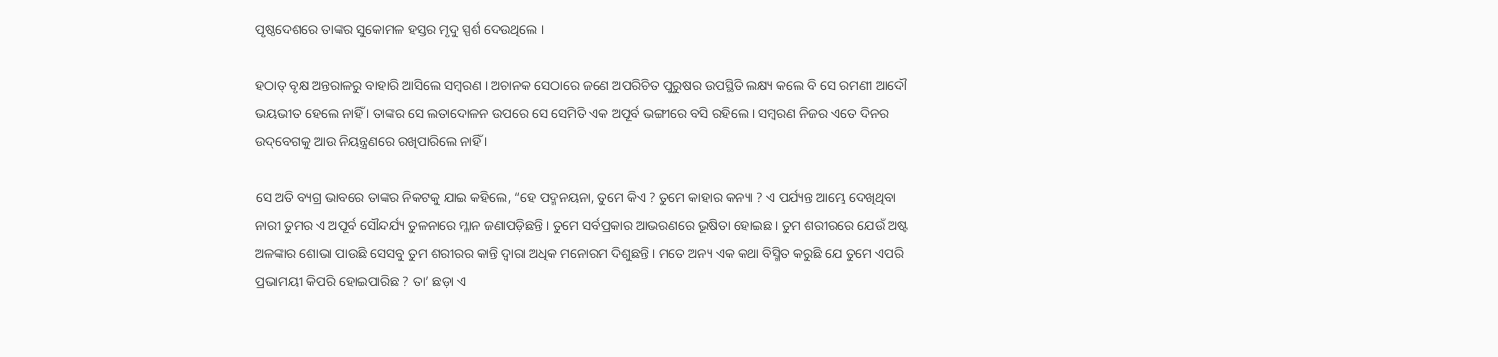ପୃଷ୍ଠଦେଶରେ ତାଙ୍କର ସୁକୋମଳ ହସ୍ତର ମୃଦୁ ସ୍ପର୍ଶ ଦେଉଥିଲେ ।

ହଠାତ୍ ବୃକ୍ଷ ଅନ୍ତରାଳରୁ ବାହାରି ଆସିଲେ ସମ୍ୱରଣ । ଅଚାନକ ସେଠାରେ ଜଣେ ଅପରିଚିତ ପୁରୁଷର ଉପସ୍ଥିତି ଲକ୍ଷ୍ୟ କଲେ ବି ସେ ରମଣୀ ଆଦୌ ଭୟଭୀତ ହେଲେ ନାହିଁ । ତାଙ୍କର ସେ ଲତାଦୋଳନ ଉପରେ ସେ ସେମିତି ଏକ ଅପୂର୍ବ ଭଙ୍ଗୀରେ ବସି ରହିଲେ । ସମ୍ୱରଣ ନିଜର ଏତେ ଦିନର ଉଦ୍‌ବେଗକୁ ଆଉ ନିୟନ୍ତ୍ରଣରେ ରଖିପାରିଲେ ନାହିଁ ।

ସେ ଅତି ବ୍ୟଗ୍ର ଭାବରେ ତାଙ୍କର ନିକଟକୁ ଯାଇ କହିଲେ, “ହେ ପଦ୍ମନୟନା, ତୁମେ କିଏ ? ତୁମେ କାହାର କନ୍ୟା ? ଏ ପର୍ଯ୍ୟନ୍ତ ଆମ୍ଭେ ଦେଖିଥିବା ନାରୀ ତୁମର ଏ ଅପୂର୍ବ ସୌନ୍ଦର୍ଯ୍ୟ ତୁଳନାରେ ମ୍ଳାନ ଜଣାପଡ଼ିଛନ୍ତି । ତୁମେ ସର୍ବପ୍ରକାର ଆଭରଣରେ ଭୂଷିତା ହୋଇଛ । ତୁମ ଶରୀରରେ ଯେଉଁ ଅଷ୍ଟ ଅଳଙ୍କାର ଶୋଭା ପାଉଛି ସେସବୁ ତୁମ ଶରୀରର କାନ୍ତି ଦ୍ୱାରା ଅଧିକ ମନୋରମ ଦିଶୁଛନ୍ତି । ମତେ ଅନ୍ୟ ଏକ କଥା ବିସ୍ମିତ କରୁଛି ଯେ ତୁମେ ଏପରି ପ୍ରଭାମୟୀ କିପରି ହୋଇପାରିଛ ? ତା’ ଛଡ଼ା ଏ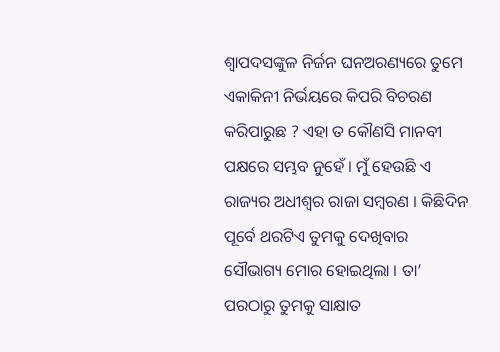ଶ୍ୱାପଦସଙ୍କୁଳ ନିର୍ଜନ ଘନଅରଣ୍ୟରେ ତୁମେ ଏକାକିନୀ ନିର୍ଭୟରେ କିପରି ବିଚରଣ କରିପାରୁଛ ? ଏହା ତ କୌଣସି ମାନବୀ ପକ୍ଷରେ ସମ୍ଭବ ନୁହେଁ । ମୁଁ ହେଉଛି ଏ ରାଜ୍ୟର ଅଧୀଶ୍ୱର ରାଜା ସମ୍ୱରଣ । କିଛିଦିନ ପୂର୍ବେ ଥରଟିଏ ତୁମକୁ ଦେଖିବାର ସୌଭାଗ୍ୟ ମୋର ହୋଇଥିଲା । ତା’ ପରଠାରୁ ତୁମକୁ ସାକ୍ଷାତ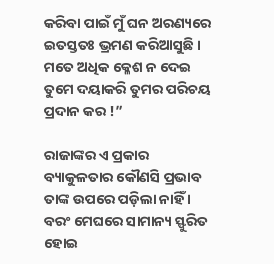କରିବା ପାଇଁ ମୁଁ ଘନ ଅରଣ୍ୟରେ ଇତସ୍ତତଃ ଭ୍ରମଣ କରିଆସୁଛି । ମତେ ଅଧିକ କ୍ଳେଶ ନ ଦେଇ ତୁମେ ଦୟାକରି ତୁମର ପରିଚୟ ପ୍ରଦାନ କର !”

ରାଜାଙ୍କର ଏ ପ୍ରକାର ବ୍ୟାକୁଳତାର କୌଣସି ପ୍ରଭାବ ତାଙ୍କ ଉପରେ ପଡ଼ିଲା ନାହିଁ । ବରଂ ମେଘରେ ସାମାନ୍ୟ ସ୍ଫୁରିତ ହୋଇ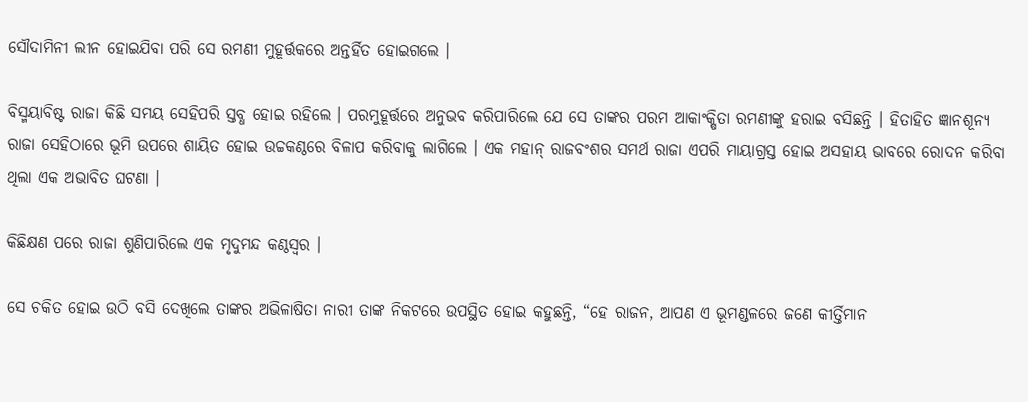ସୌଦାମିନୀ ଲୀନ ହୋଇଯିବା ପରି ସେ ରମଣୀ ମୁହୂର୍ତ୍ତକରେ ଅନ୍ତର୍ହିତ ହୋଇଗଲେ ।

ବିସ୍ମୟାବିଷ୍ଟ ରାଜା କିଛି ସମୟ ସେହିପରି ସ୍ତବ୍ଧ ହୋଇ ରହିଲେ । ପରମୁହୂର୍ତ୍ତରେ ଅନୁଭବ କରିପାରିଲେ ଯେ ସେ ତାଙ୍କର ପରମ ଆକାଂକ୍ଷିତା ରମଣୀଙ୍କୁ ହରାଇ ବସିଛନ୍ତି । ହିତାହିତ ଜ୍ଞାନଶୂନ୍ୟ ରାଜା ସେହିଠାରେ ଭୂମି ଉପରେ ଶାୟିତ ହୋଇ ଉଚ୍ଚକଣ୍ଠରେ ବିଳାପ କରିବାକୁ ଲାଗିଲେ । ଏକ ମହାନ୍ ରାଜବଂଶର ସମର୍ଥ ରାଜା ଏପରି ମାୟାଗ୍ରସ୍ତ ହୋଇ ଅସହାୟ ଭାବରେ ରୋଦନ କରିବା ଥିଲା ଏକ ଅଭାବିତ ଘଟଣା ।

କିଛିକ୍ଷଣ ପରେ ରାଜା ଶୁଣିପାରିଲେ ଏକ ମୃଦୁମନ୍ଦ କଣ୍ଠସ୍ୱର ।

ସେ ଚକିତ ହୋଇ ଉଠି ବସି ଦେଖିଲେ ତାଙ୍କର ଅଭିଳାଷିତା ନାରୀ ତାଙ୍କ ନିକଟରେ ଉପସ୍ଥିତ ହୋଇ କହୁଛନ୍ତି, “ହେ ରାଜନ, ଆପଣ ଏ ଭୂମଣ୍ଡଳରେ ଜଣେ କୀର୍ତ୍ତିମାନ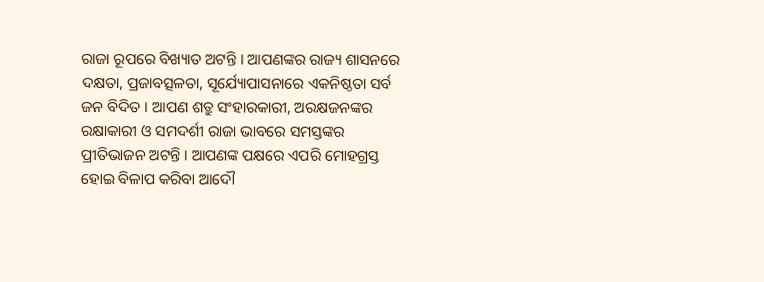ରାଜା ରୂପରେ ବିଖ୍ୟାତ ଅଟନ୍ତି । ଆପଣଙ୍କର ରାଜ୍ୟ ଶାସନରେ ଦକ୍ଷତା, ପ୍ରଜାବତ୍ସଳତା, ସୂର୍ଯ୍ୟୋପାସନାରେ ଏକନିଷ୍ଠତା ସର୍ବ ଜନ ବିଦିତ । ଆପଣ ଶତ୍ରୁ ସଂହାରକାରୀ, ଅରକ୍ଷଜନଙ୍କର ରକ୍ଷାକାରୀ ଓ ସମଦର୍ଶୀ ରାଜା ଭାବରେ ସମସ୍ତଙ୍କର ପ୍ରୀତିଭାଜନ ଅଟନ୍ତି । ଆପଣଙ୍କ ପକ୍ଷରେ ଏପରି ମୋହଗ୍ରସ୍ତ ହୋଇ ବିଳାପ କରିବା ଆଦୌ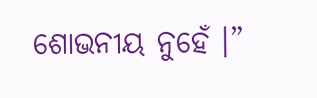ଶୋଭନୀୟ ନୁହେଁ ।”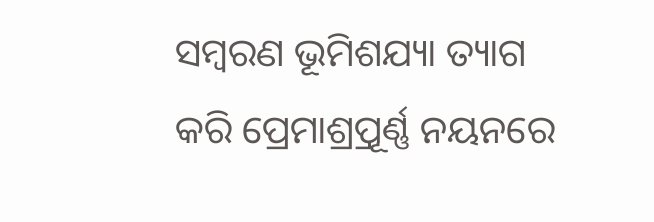ସମ୍ୱରଣ ଭୂମିଶଯ୍ୟା ତ୍ୟାଗ କରି ପ୍ରେମାଶ୍ର୍ରପୂର୍ଣ୍ଣ ନୟନରେ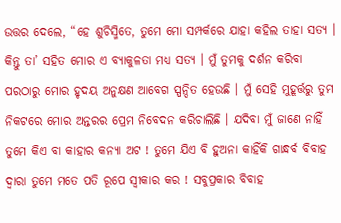ଉତ୍ତର ଦେଲେ, “ହେ ଶୁଚିସ୍ମିତେ, ତୁମେ ମୋ ସମ୍ପର୍କରେ ଯାହା କହିଲ ତାହା ସତ୍ୟ । କିନ୍ତୁ ତା’ ସହିତ ମୋର ଏ ବ୍ୟାକୁଳତା ମଧ୍ୟ ସତ୍ୟ । ମୁଁ ତୁମକୁ ଦର୍ଶନ କରିବା ପରଠାରୁ ମୋର ହୃଦୟ ଅନୁକ୍ଷଣ ଆବେଗ ସ୍ପନ୍ଦିତ ହେଉଛି । ମୁଁ ସେହି ମୁହୂର୍ତ୍ତରୁ ତୁମ ନିକଟରେ ମୋର ଅନ୍ତରର ପ୍ରେମ ନିବେଦନ କରିଚାଲିଛି । ଯଦିବା ମୁଁ ଜାଣେ ନାହିଁ ତୁମେ କିଏ ବା କାହାର କନ୍ୟା ଅଟ ! ତୁମେ ଯିଏ ବି ହୁଅନା କାହିଁକି ଗାନ୍ଧର୍ବ ବିବାହ ଦ୍ୱାରା ତୁମେ ମତେ ପତି ରୂପେ ସ୍ୱୀକାର କର ! ସବୁପ୍ରକାର ବିବାହ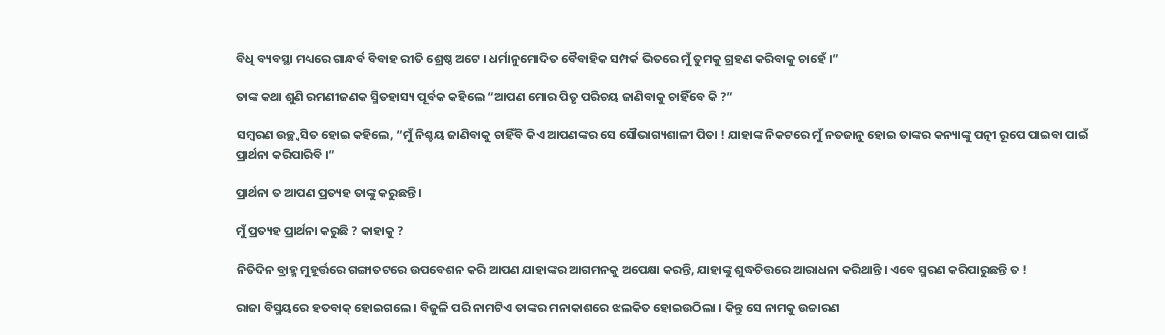ବିଧି ବ୍ୟବସ୍ଥା ମଧ୍ୟରେ ଗାନ୍ଧର୍ବ ବିବାହ ରୀତି ଶ୍ରେଷ୍ଠ ଅଟେ । ଧର୍ମାନୁମୋଦିତ ବୈବାହିକ ସମ୍ପର୍କ ଭିତରେ ମୁଁ ତୁମକୁ ଗ୍ରହଣ କରିବାକୁ ଚାହେଁ ।”

ତାଙ୍କ କଥା ଶୁଣି ରମଣୀଜଣକ ସ୍ମିତହାସ୍ୟ ପୂର୍ବକ କହିଲେ “ଆପଣ ମୋର ପିତୃ ପରିଚୟ ଜାଣିବାକୁ ଚାହିଁବେ କି ?”

ସମ୍ୱରଣ ଉଚ୍ଛ୍ୱସିତ ହୋଇ କହିଲେ, “ମୁଁ ନିଶ୍ଚୟ ଜାଣିବାକୁ ଚାହିଁବି କିଏ ଆପଣଙ୍କର ସେ ସୌଭାଗ୍ୟଶାଳୀ ପିତା ! ଯାହାଙ୍କ ନିକଟରେ ମୁଁ ନତଜାନୁ ହୋଇ ତାଙ୍କର କନ୍ୟାଙ୍କୁ ପତ୍ନୀ ରୂପେ ପାଇବା ପାଇଁ ପ୍ରାର୍ଥନା କରିପାରିବି ।”

ପ୍ରାର୍ଥନା ତ ଆପଣ ପ୍ରତ୍ୟହ ତାଙ୍କୁ କରୁଛନ୍ତି ।

ମୁଁ ପ୍ରତ୍ୟହ ପ୍ରାର୍ଥନା କରୁଛି ? କାହାକୁ ?

ନିତିଦିନ ବ୍ରାହ୍ମ ମୁହୂର୍ତ୍ତରେ ଗଙ୍ଗାତଟରେ ଉପବେଶନ କରି ଆପଣ ଯାହାଙ୍କର ଆଗମନକୁ ଅପେକ୍ଷା କରନ୍ତି, ଯାହାଙ୍କୁ ଶୁଦ୍ଧଚିତ୍ତରେ ଆରାଧନା କରିଥାନ୍ତି । ଏବେ ସ୍ମରଣ କରିପାରୁଛନ୍ତି ତ !

ରାଜା ବିସ୍ମୟରେ ହତବାକ୍ ହୋଇଗଲେ । ବିଜୁଳି ପରି ନାମଟିଏ ତାଙ୍କର ମନାକାଶରେ ଝଲକିତ ହୋଇଉଠିଲା । କିନ୍ତୁ ସେ ନାମକୁ ଉଚ୍ଚାରଣ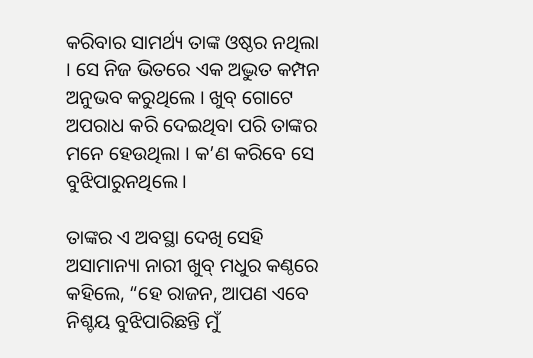କରିବାର ସାମର୍ଥ୍ୟ ତାଙ୍କ ଓଷ୍ଠର ନଥିଲା । ସେ ନିଜ ଭିତରେ ଏକ ଅଦ୍ଭୁତ କମ୍ପନ ଅନୁଭବ କରୁଥିଲେ । ଖୁବ୍ ଗୋଟେ ଅପରାଧ କରି ଦେଇଥିବା ପରି ତାଙ୍କର ମନେ ହେଉଥିଲା । କ’ଣ କରିବେ ସେ ବୁଝିପାରୁନଥିଲେ ।

ତାଙ୍କର ଏ ଅବସ୍ଥା ଦେଖି ସେହି ଅସାମାନ୍ୟା ନାରୀ ଖୁବ୍ ମଧୁର କଣ୍ଠରେ କହିଲେ, “ହେ ରାଜନ, ଆପଣ ଏବେ ନିଶ୍ଚୟ ବୁଝିପାରିଛନ୍ତି ମୁଁ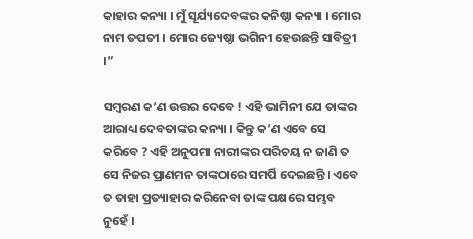କାହାର କନ୍ୟା । ମୁଁ ସୂର୍ଯ୍ୟଦେବଙ୍କର କନିଷ୍ଠା କନ୍ୟା । ମୋର ନାମ ତପତୀ । ମୋର ଜ୍ୟେଷ୍ଠା ଭଗିନୀ ହେଉଛନ୍ତି ସାବିତ୍ରୀ ।”

ସମ୍ୱରଣ କ’ଣ ଉତ୍ତର ଦେବେ ! ଏହି ଭାମିନୀ ଯେ ତାଙ୍କର ଆରାଧ୍ୟ ଦେବତାଙ୍କର କନ୍ୟା । କିନ୍ତୁ କ’ଣ ଏବେ ସେ କରିବେ ? ଏହି ଅନୁପମା ନାରୀଙ୍କର ପରିଚୟ ନ ଜାଣି ତ ସେ ନିଜର ପ୍ରାଣମନ ତାଙ୍କଠାରେ ସମର୍ପି ଦେଇଛନ୍ତି । ଏବେ ତ ତାହା ପ୍ରତ୍ୟାହାର କରିନେବା ତାଙ୍କ ପକ୍ଷରେ ସମ୍ଭବ ନୁହେଁ ।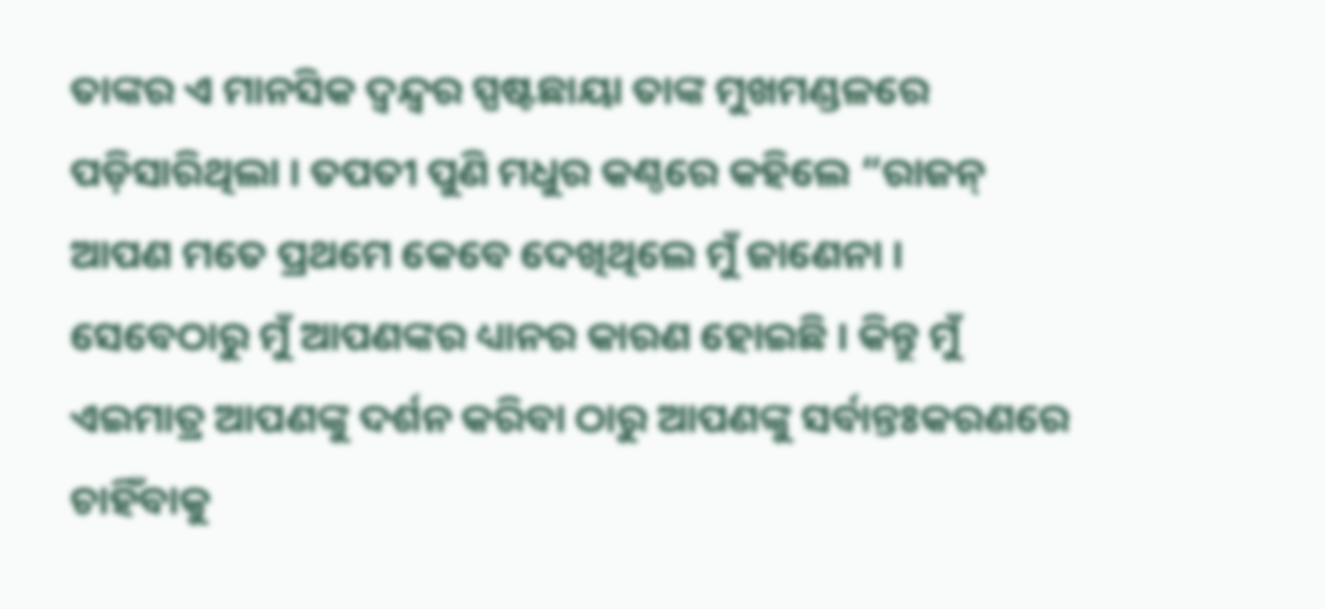ତାଙ୍କର ଏ ମାନସିକ ଦ୍ୱନ୍ଦ୍ୱର ସ୍ପଷ୍ଟଛାୟା ତାଙ୍କ ମୁଖମଣ୍ଡଳରେ ପଡ଼ିସାରିଥିଲା । ତପତୀ ପୁଣି ମଧୁର କଣ୍ଠରେ କହିଲେ “ରାଜନ୍ ଆପଣ ମତେ ପ୍ରଥମେ କେବେ ଦେଖିଥିଲେ ମୁଁ ଜାଣେନା । ସେବେଠାରୁ ମୁଁ ଆପଣଙ୍କର ଧ୍ୟାନର କାରଣ ହୋଇଛି । କିନ୍ତୁ ମୁଁ ଏଇମାତ୍ର ଆପଣଙ୍କୁ ଦର୍ଶନ କରିବା ଠାରୁ ଆପଣଙ୍କୁ ସର୍ବାନ୍ତଃକରଣରେ ଚାହିଁବାକୁ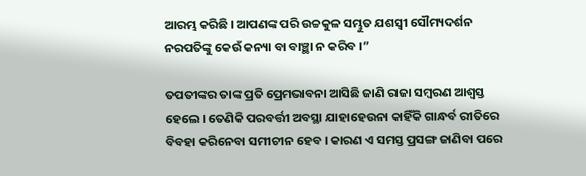ଆରମ୍ଭ କରିଛି । ଆପଣଙ୍କ ପରି ଉଚ୍ଚକୁଳ ସମ୍ଭୁତ ଯଶସ୍ୱୀ ସୌମ୍ୟଦର୍ଶନ ନରପତିଙ୍କୁ କେଉଁ କନ୍ୟା ବା ବାଞ୍ଛା ନ କରିବ ।”

ତପତୀଙ୍କର ତାଙ୍କ ପ୍ରତି ପ୍ରେମଭାବନା ଆସିଛି ଜାଣି ରାଜା ସମ୍ୱରଣ ଆଶ୍ୱସ୍ତ ହେଲେ । ତେଣିକି ପରବର୍ତ୍ତୀ ଅବସ୍ଥା ଯାହାହେଉନା କାହିଁକି ଗାନ୍ଧର୍ବ ରୀତିରେ ବିବହା କରିନେବା ସମୀଚୀନ ହେବ । କାରଣ ଏ ସମସ୍ତ ପ୍ରସଙ୍ଗ ଜାଣିବା ପରେ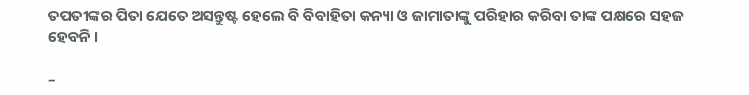ତପତୀଙ୍କର ପିତା ଯେତେ ଅସନ୍ତୁଷ୍ଟ ହେଲେ ବି ବିବାହିତା କନ୍ୟା ଓ ଜାମାତାଙ୍କୁ ପରିହାର କରିବା ତାଙ୍କ ପକ୍ଷରେ ସହଜ ହେବନି ।

–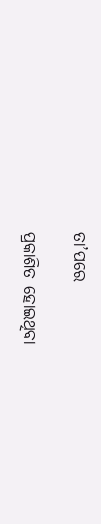ତା’ପରେ

ପ୍ରକାଶିତ ହୋଇଥିବା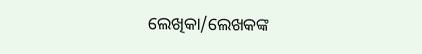ଲେଖିକା/ଲେଖକଙ୍କ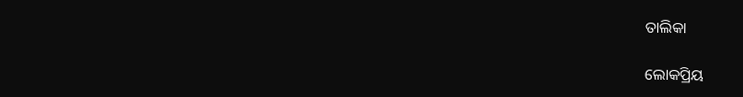ତାଲିକା

ଲୋକପ୍ରିୟ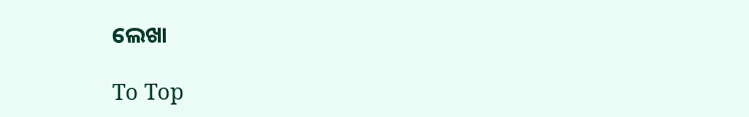ଲେଖା

To Top